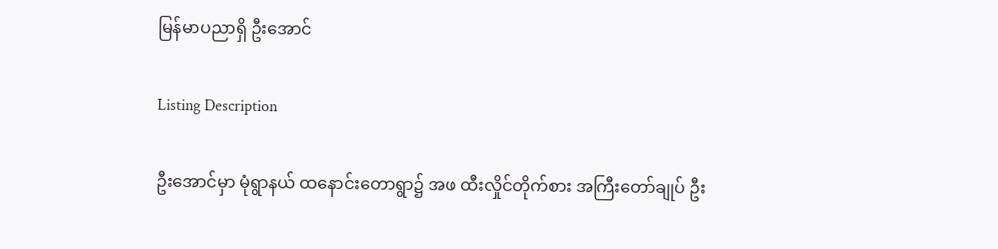မြန်မာပညာရှိ ဦးအောင်

Listing Description

ဦးအောင်မှာ မုံရွာနယ် ထနောင်းတောရွာ၌ အဖ ထီးလှိုင်တိုက်စား အကြီးတော်ချုပ် ဦး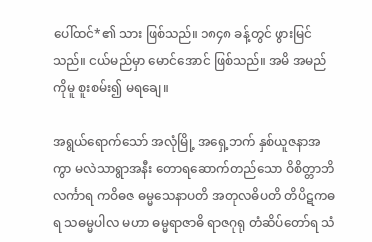ပေါ်ထင်*၏ သား ဖြစ်သည်။ ၁၈၄၈ ခန့်တွင် ဖွားမြင်သည်။ ငယ်မည်မှာ မောင်အောင် ဖြစ်သည်။ အမိ အမည်ကိုမူ စူးစမ်း၍ မရချေ။

အရွယ်ရောက်သော် အလုံမြို့ အရှေ့ဘက် နှစ်ယူဇနာအကွာ မလဲသာရွာအနီး တောရဆောက်တည်သော ဝိစိတ္တာဘိလင်္ကာရ ကဝိဓဇ ဓမ္မသေနာပတိ အတုလဓိပတိ တိပိဋကဓရ သဓမ္မပါလ မဟာ ဓမ္မရာဇာဓိ ရာဇဂုရု တံဆိပ်တော်ရ သံ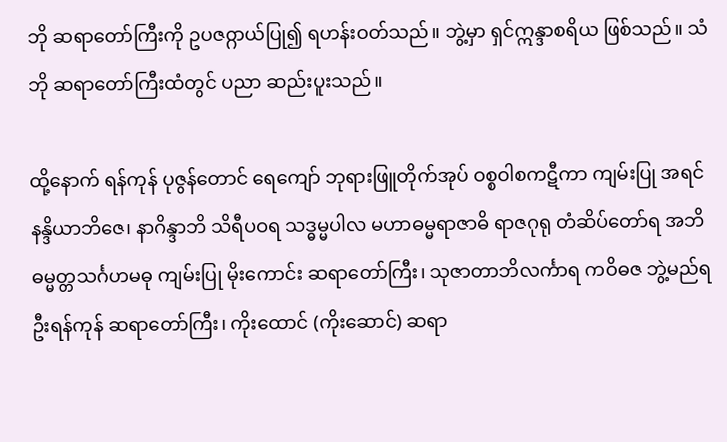ဘို ဆရာတော်ကြီးကို ဥပဇ႙ာယ်ပြု၍ ရဟန်းဝတ်သည်။ ဘွဲ့မှာ ရှင်ဣန္ဒာစရိယ ဖြစ်သည်။ သံဘို ဆရာတော်ကြီးထံတွင် ပညာ ဆည်းပူးသည်။

ထို့နောက် ရန်ကုန် ပုဇွန်တောင် ရေကျော် ဘုရားဖြူတိုက်အုပ် ဝစ္စဝါစကဋီကာ ကျမ်းပြု အရင်နန္ဒိယာဘိဇေ၊ နာဂိန္ဒာဘိ သိရီပဝရ သဒ္ဓမ္မပါလ မဟာဓမ္မရာဇာဓိ ရာဇဂုရု တံဆိပ်တော်ရ အဘိဓမ္မတ္တသင်္ဂဟမဓု ကျမ်းပြု မိုးကောင်း ဆရာတော်ကြီး၊ သုဇာတာဘိလင်္ကာရ ကဝိဓဇ ဘွဲ့မည်ရ ဦးရန်ကုန် ဆရာတော်ကြီး၊ ကိုးထောင် (ကိုးဆောင်) ဆရာ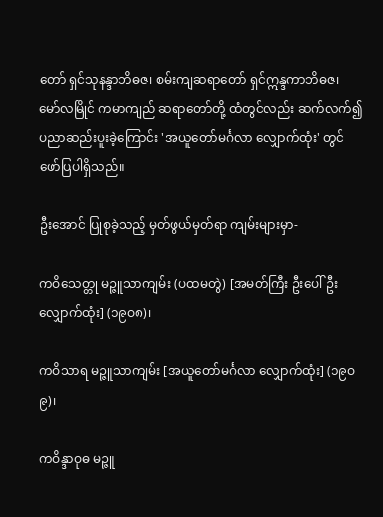တော် ရှင်သုနန္ဒာဘိဓဇ၊ စမ်းကျဆရာတော် ရှင်ဣန္ဒကာဘိဓဇ၊ မော်လမြိုင် ကမာကျည် ဆရာတော်တို့ ထံတွင်လည်း ဆက်လက်၍ ပညာဆည်းပူးခဲ့ကြောင်း 'အယူတော်မင်္ဂလာ လျှောက်ထုံး' တွင် ဖော်ပြပါရှိသည်။

ဦးအောင် ပြုစုခဲ့သည့် မှတ်ဖွယ်မှတ်ရာ ကျမ်းများမှာ-

ကဝိသေတ္တု မဉ္ဇူသာကျမ်း (ပထမတွဲ) [အမတ်ကြီး ဦးပေါ်ဦး လျှောက်ထုံး] (၁၉ဝ၈)၊

ကဝိသာရ မဉ္ဇူသာကျမ်း [အယူတော်မင်္ဂလာ လျှောက်ထုံး] (၁၉ဝ၉)၊

ကဝိန္ဒာဝုဓ မဉ္ဇူ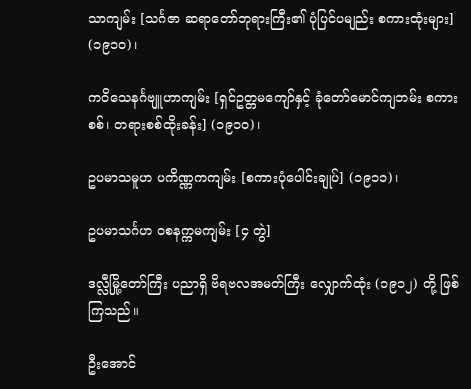သာကျမ်း [သင်္ဂဇာ ဆရာတော်ဘုရားကြီး၏ ပုံပြင်ပမျည်း စကားထုံးများ] (၁၉၁ဝ)၊

ကဝိသေနင်္ဂဗျူဟာကျမ်း [ရှင်ဥတ္တမကျော်နှင့် ခုံတော်မောင်ကျဘမ်း စကားစစ်၊ တရားစစ်ထိုးခန်း] (၁၉၁ဝ)၊

ဥပမာသမူဟ ပကိဏ္ဏကကျမ်း [စကားပုံပေါင်းချုပ်] (၁၉၁၁)၊

ဥပမာသင်္ဂဟ ဝစနက္ကမကျမ်း [၄ တွဲ]

ဒလ္လီမြို့တော်ကြီး ပညာရှိ ဗိရဗလအမတ်ကြီး လျှောက်ထုံး (၁၉၁၂) တို့ ဖြစ်ကြသည်။

ဦးအောင်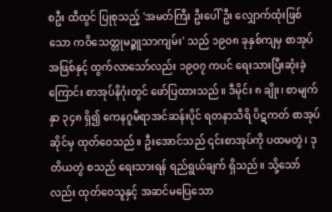စဦး ထီထွင် ပြုစုသည့် 'အမတ်ကြီး ဦးပေါ်ဦး လျှောက်ထုံးဖြစ်သော ကဝိသေတ္တုမဉ္ဇူသာကျမ်း' သည် ၁၉ဝ၈ ခုနှစ်ကျမှ စာအုပ်အဖြစ်နှင့် ထွက်လာသော်လည်း ၁၉ဝ၇ ကပင် ရေးသားပြီးဆုံးခဲ့ကြောင်း စာအုပ်နိဂုံးတွင် ဖော်ပြထားသည်။ ဒီမိုင်း ၈ ချိုး၊ စာမျက်နှာ ၃၄၈ ရှိ၍ ကေနဂူမီရာအင်ဆန်းပိုင် ရတနာသီရိ ပိဋကတ် စာအုပ်ဆိုင်မှ ထုတ်ဝေသည်။ ဦးအောင်သည် ၎င်းစာအုပ်ကို ပထမတွဲ၊ ဒုတိယတွဲ စသည် ရေးသားရန် ရည်ရွယ်ချက် ရှိသည်။ သို့သော်လည်း ထုတ်ဝေသူနှင့် အဆင်မပြေသော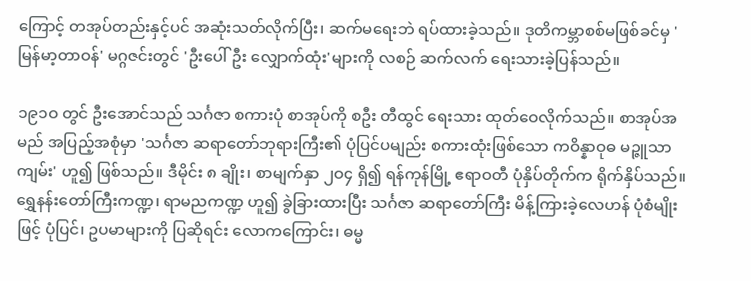ကြောင့် တအုပ်တည်းနှင့်ပင် အဆုံးသတ်လိုက်ပြီး၊ ဆက်မရေးဘဲ ရပ်ထားခဲ့သည်။ ဒုတိကမ္ဘာစစ်မဖြစ်ခင်မှ 'မြန်မာ့တာဝန်' မဂ္ဂဇင်းတွင် 'ဦးပေါ်ဦး လျှောက်ထုံး'များကို လစဉ် ဆက်လက် ရေးသားခဲ့ပြန်သည်။

၁၉၁ဝ တွင် ဦးအောင်သည် သင်္ဂဇာ စကားပုံ စာအုပ်ကို စဦး တီထွင် ရေးသား ထုတ်ဝေလိုက်သည်။ စာအုပ်အမည် အပြည့်အစုံမှာ 'သင်္ဂဇာ ဆရာတော်ဘုရားကြီး၏ ပုံပြင်ပမျည်း စကားထုံးဖြစ်သော ကဝိန္နာဝုဓ မဉ္ဇူသာကျမ်း' ဟူ၍ ဖြစ်သည်။ ဒီမိုင်း ၈ ချိုး၊ စာမျက်နှာ ၂ဝ၄ ရှိ၍ ရန်ကုန်မြို့ ဧရာဝတီ ပုံနှိပ်တိုက်က ရိုက်နှိပ်သည်။ ရွှေနန်းတော်ကြီးကဏ္ဍ၊ ရာမညကဏ္ဍ ဟူ၍ ခွဲခြားထားပြီး သင်္ဂဇာ ဆရာတော်ကြီး မိန့်ကြားခဲ့လေဟန် ပုံစံမျိုးဖြင့် ပုံပြင်၊ ဥပမာများကို ပြဆိုရင်း လောကကြောင်း၊ ဓမ္မ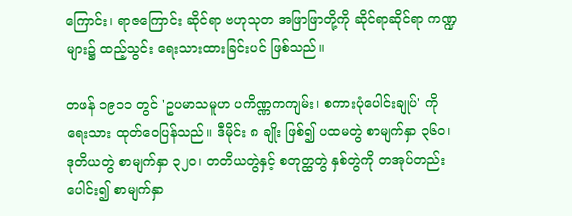ကြောင်း၊ ရာဇကြောင်း ဆိုင်ရာ ဗဟုသုတ အဖြာဖြာတို့ကို ဆိုင်ရာဆိုင်ရာ ကဏ္ဍများ၌ ထည့်သွင်း ရေးသားထားခြင်းပင် ဖြစ်သည်။

တဖန် ၁၉၁၁ တွင် 'ဥပမာသမူဟ ပကိဏ္ဏကကျမ်း၊ စကားပုံပေါင်းချုပ်' ကို ရေးသား ထုတ်ဝေပြန်သည်။ ဒီမိုင်း ၈ ချိုး ဖြစ်၍ ပထမတွဲ စာမျက်နှာ ၃၆ဝ၊ ဒုတိယတွဲ စာမျက်နှာ ၃၂ဝ၊ တတိယတွဲနှင့် စတုတ္ထတွဲ နှစ်တွဲကို တအုပ်တည်း ပေါင်း၍ စာမျက်နှာ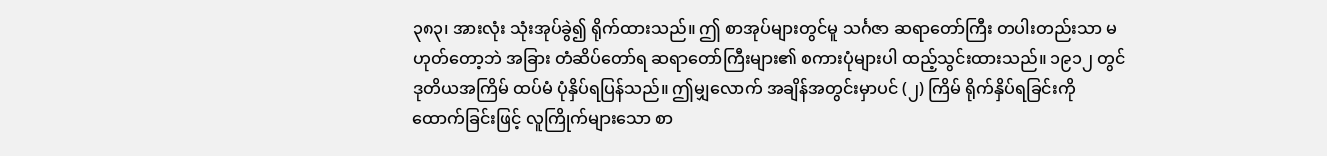၃၈၃၊ အားလုံး သုံးအုပ်ခွဲ၍ ရိုက်ထားသည်။ ဤ စာအုပ်များတွင်မူ သင်္ဂဇာ ဆရာတော်ကြီး တပါးတည်းသာ မဟုတ်တော့ဘဲ အခြား တံဆိပ်တော်ရ ဆရာတော်ကြီးများ၏ စကားပုံများပါ ထည့်သွင်းထားသည်။ ၁၉၁၂ တွင် ဒုတိယအကြိမ် ထပ်မံ ပုံနှိပ်ရပြန်သည်။ ဤမျှလောက် အချိန်အတွင်းမှာပင် (၂) ကြိမ် ရိုက်နှိပ်ရခြင်းကို ထောက်ခြင်းဖြင့် လူကြိုက်များသော စာ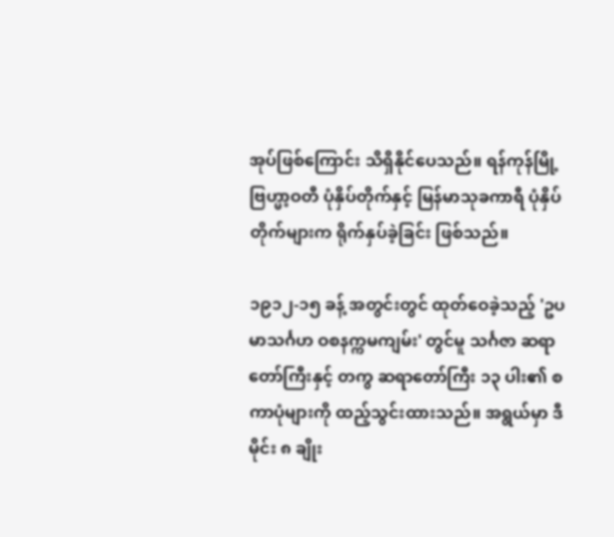အုပ်ဖြစ်ကြောင်း သိရှိနိုင်ပေသည်။ ရန်ကုန်မြို့ ဗြဟ္မာ့ဝတီ ပုံနှိပ်တိုက်နှင့် မြန်မာသုခကာရီ ပုံနှိပ်တိုက်များက ရိုက်နှပ်ခဲ့ခြင်း ဖြစ်သည်။

၁၉၁၂-၁၅ ခန့် အတွင်းတွင် ထုတ်ဝေခဲ့သည့် 'ဥပမာသင်္ဂဟ ဝစနက္ကမကျမ်း' တွင်မူ သင်္ဂဇာ ဆရာတော်ကြီးနှင့် တကွ ဆရာတော်ကြီး ၁၃ ပါး၏ စကာပုံများကို ထည့်သွင်းထားသည်။ အရွယ်မှာ ဒီမိုင်း ၈ ချိုး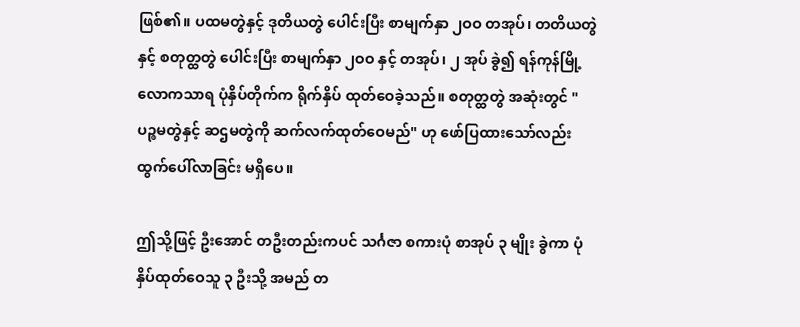ဖြစ်၏။ ပထမတွဲနှင့် ဒုတိယတွဲ ပေါင်းပြီး စာမျက်နှာ ၂ဝဝ တအုပ်၊ တတိယတွဲနှင့် စတုတ္ထတွဲ ပေါင်းပြီး စာမျက်နှာ ၂ဝဝ နှင့် တအုပ်၊ ၂ အုပ် ခွဲ၍ ရန်ကုန်မြို့ လောကသာရ ပုံနှိပ်တိုက်က ရိုက်နှိပ် ထုတ်ဝေခဲ့သည်။ စတုတ္ထတွဲ အဆုံးတွင် "ပဉ္စမတွဲနှင့် ဆဌမတွဲကို ဆက်လက်ထုတ်ဝေမည်" ဟု ဖော်ပြထားသော်လည်း ထွက်ပေါ်လာခြင်း မရှိပေ။

ဤသို့ဖြင့် ဦးအောင် တဦးတည်းကပင် သင်္ဂဇာ စကားပုံ စာအုပ် ၃ မျိုး ခွဲကာ ပုံနှိပ်ထုတ်ဝေသူ ၃ ဦးသို့ အမည် တ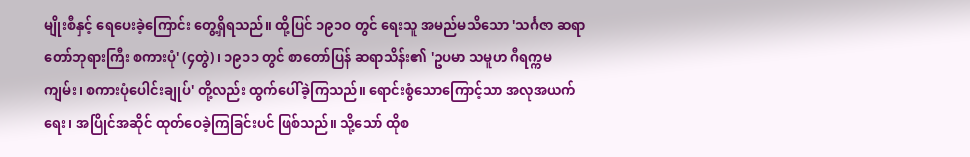မျိုးစီနှင့် ရေပေးခဲ့ကြောင်း တွေ့ရှိရသည်။ ထို့ပြင် ၁၉၁ဝ တွင် ရေးသူ အမည်မသိသော 'သင်္ဂဇာ ဆရာတော်ဘုရားကြီး စကားပုံ' (၄တွဲ)၊ ၁၉၁၁ တွင် စာတော်ပြန် ဆရာသိန်း၏ 'ဥပမာ သမူဟ ဂီရက္ကမကျမ်း၊ စကားပုံပေါင်းချုပ်' တို့လည်း ထွက်ပေါ်ခဲ့ကြသည်။ ရောင်းစွံသောကြောင့်သာ အလုအယက် ရေး၊ အပြိုင်အဆိုင် ထုတ်ဝေခဲ့ကြခြင်းပင် ဖြစ်သည်။ သို့သော် ထိုစ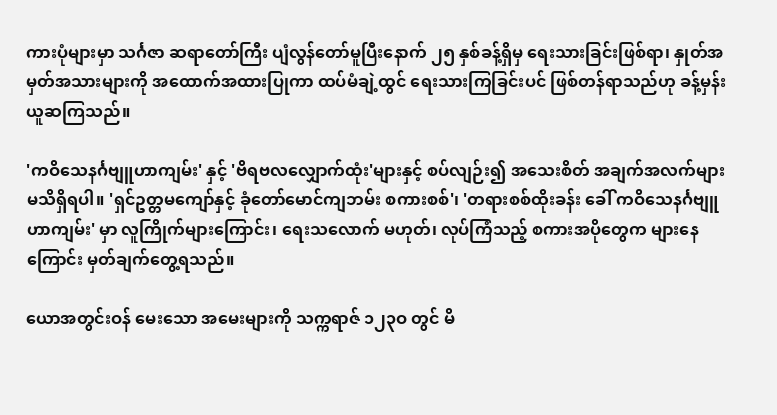ကားပုံများမှာ သင်္ဂဇာ ဆရာတော်ကြီး ပျံလွန်တော်မူပြီးနောက် ၂၅ နှစ်ခန့်ရှိမှ ရေးသားခြင်းဖြစ်ရာ၊ နှုတ်အမှတ်အသားများကို အထောက်အထားပြုကာ ထပ်မံချဲ့ထွင် ရေးသားကြခြင်းပင် ဖြစ်တန်ရာသည်ဟု ခန့်မှန်း ယူဆကြသည်။

'ကဝိသေနင်္ဂဗျူဟာကျမ်း' နှင့် 'ဗိရဗလလျှောက်ထုံး'များနှင့် စပ်လျဉ်း၍ အသေးစိတ် အချက်အလက်များ မသိရှိရပါ။ 'ရှင်ဥတ္တမကျော်နှင့် ခုံတော်မောင်ကျဘမ်း စကားစစ်'၊ 'တရားစစ်ထိုးခန်း ခေါ် ကဝိသေနင်္ဂဗျူဟာကျမ်း' မှာ လူကြိုက်များကြောင်း၊ ရေးသလောက် မဟုတ်၊ လုပ်ကြံသည့် စကားအပိုတွေက များနေကြောင်း မှတ်ချက်တွေ့ရသည်။

ယောအတွင်းဝန် မေးသော အမေးများကို သက္ကရာဇ် ၁၂၃ဝ တွင် မိ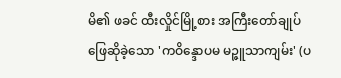မိ၏ ဖခင် ထီးလှိုင်မြို့စား အကြီးတော်ချုပ် ဖြေဆိုခဲ့သော 'ကဝိန္ဒောပမ မဉ္ဇူသာကျမ်း' (ပ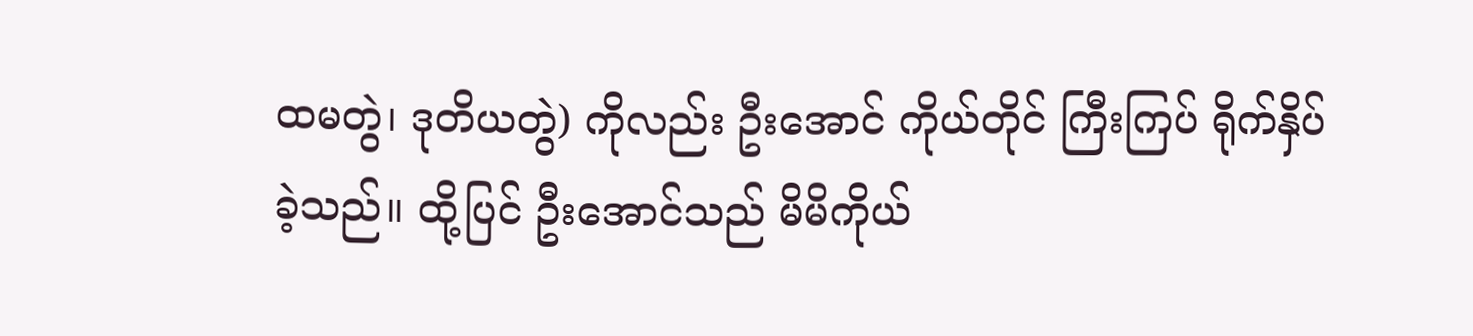ထမတွဲ၊ ဒုတိယတွဲ) ကိုလည်း ဦးအောင် ကိုယ်တိုင် ကြီးကြပ် ရိုက်နှိပ်ခဲ့သည်။ ထို့ပြင် ဦးအောင်သည် မိမိကိုယ်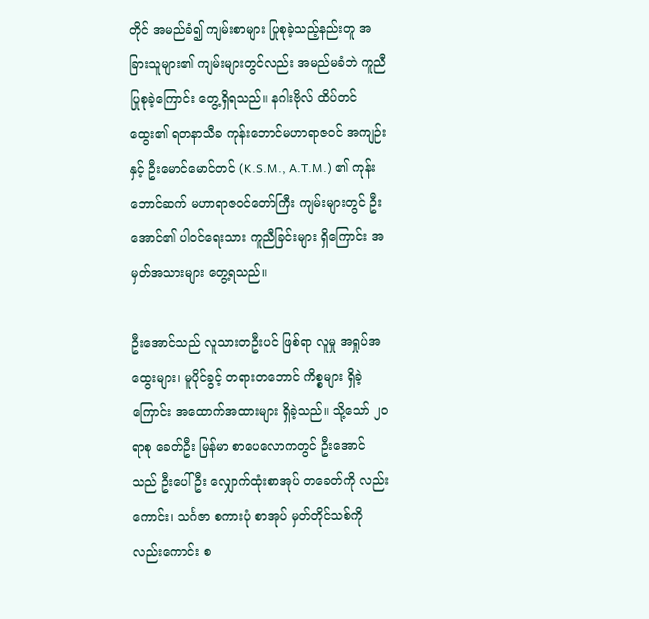တိုင် အမည်ခံ၍ ကျမ်းစာများ ပြုစုခဲ့သည့်နည်းတူ အခြားသူများ၏ ကျမ်းများတွင်လည်း အမည်မခံဘဲ ကူညီပြုစုခဲ့ကြောင်း တွေ့ရှိရသည်။ နဂါးဗိုလ် ထိပ်တင်ထွေး၏ ရတနာသီခ ကုန်းဘောင်မဟာရာဇဝင် အကျဉ်း နှင့် ဦးမောင်မောင်တင် (K.S.M., A.T.M.) ၏ ကုန်းဘောင်ဆက် မဟာရာဇဝင်တော်ကြီး ကျမ်းများတွင် ဦးအောင်၏ ပါဝင်ရေးသား ကူညီခြင်းများ ရှိကြောင်း အမှတ်အသားများ တွေ့ရသည်။

ဦးအောင်သည် လူသားတဦးပင် ဖြစ်ရာ လူမှု အရှုပ်အထွေးများ၊ မူပိုင်ခွင့် တရားတဘောင် ကိစ္စများ ရှိခဲ့ကြောင်း အထောက်အထားများ ရှိခဲ့သည်။ သို့သော် ၂ဝ ရာစု ခေတ်ဦး မြန်မာ စာပေလောကတွင် ဦးအောင်သည် ဦးပေါ်ဦး လျှောက်ထုံးစာအုပ် တခေတ်ကို လည်းကောင်း၊ သင်္ဂဇာ စကားပုံ စာအုပ် မှတ်တိုင်သစ်ကို လည်းကောင်း စ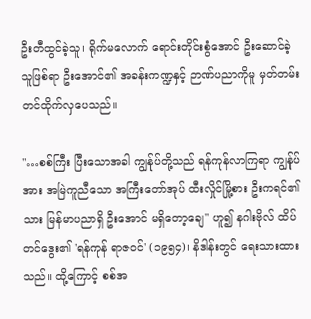ဦးတီထွင်ခဲ့သူ၊ ရိုက်မလောက် ရောင်းတိုင်းစွံအောင် ဦးဆောင်ခဲ့သူဖြစ်ရာ ဦးအောင်၏ အခန်းကဏ္ဍနှင့် ဉာဏ်ပညာကိုမူ မှတ်တမ်း တင်ထိုက်လှပေသည်။

"…စစ်ကြီး ပြီးသောအခါ ကျွန်ုပ်တို့သည် ရန်ကုန်လာကြရာ ကျွန်ုပ်အား အမြဲကူညီသော အကြီးတော်အုပ် ထီးလှိုင်မြို့စား ဦးကရင်၏ သား မြန်မာပညာရှိ ဦးအောင် မရှိတော့ချေ" ဟူ၍ နဂါးဗိုလ် ထိပ်တင်ဒွေး၏ 'ရန်ကုန် ရာဇဝင်' (၁၉၅၄)၊ နိဒါန်းတွင် ရေးသားထားသည်။ ထို့ကြောင့် စစ်အ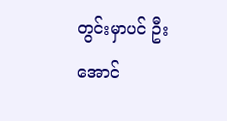တွင်းမှာပင် ဦးအောင်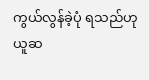ကွယ်လွန်ခဲ့ပုံ ရသည်ဟု ယူဆ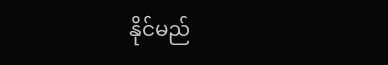နိုင်မည်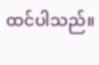ထင်ပါသည်။